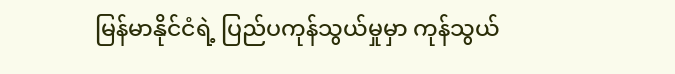မြန်မာနိုင်ငံရဲ့ ပြည်ပကုန်သွယ်မှုမှာ ကုန်သွယ်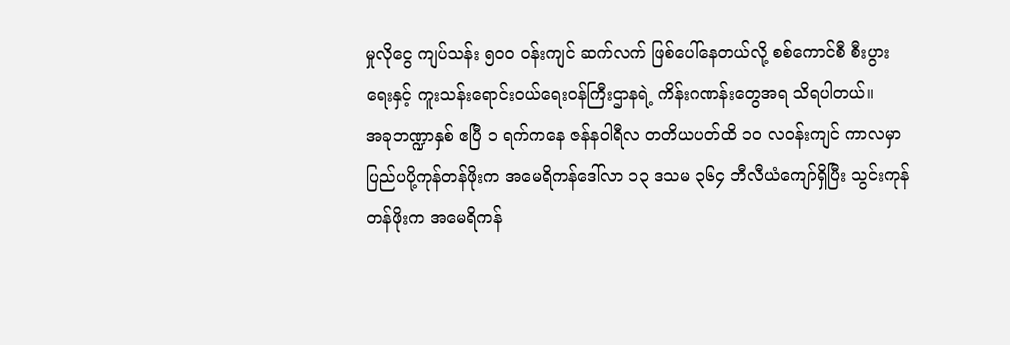မှုလိုငွေ ကျပ်သန်း ၅၀၀ ဝန်းကျင် ဆက်လက် ဖြစ်ပေါ်နေတယ်လို့ စစ်ကောင်စီ စီးပွားရေးနှင့် ကူးသန်းရောင်းဝယ်ရေးဝန်ကြီးဌာနရဲ့ ကိန်းဂဏန်းတွေအရ သိရပါတယ်။
အခုဘဏ္ဍာနှစ် ဧပြီ ၁ ရက်ကနေ ဇန်နဝါရီလ တတိယပတ်ထိ ၁၀ လဝန်းကျင် ကာလမှာ ပြည်ပပို့ကုန်တန်ဖိုးက အမေရိကန်ဒေါ်လာ ၁၃ ဒသမ ၃၆၄ ဘီလီယံကျော်ရှိပြီး သွင်းကုန်တန်ဖိုးက အမေရိကန်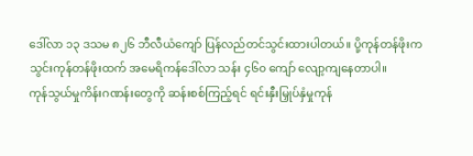ဒေါ်လာ ၁၃ ဒသမ ၈၂၆ ဘီလီယံကျော် ပြန်လည်တင်သွင်းထားပါတယ်။ ပို့ကုန်တန်ဖိုးက သွင်းကုန်တန်ဖိုးထက် အမေရိကန်ဒေါ်လာ သန်း ၄၆၀ ကျော် လျော့ကျနေတာပါ။
ကုန်သွယ်မှုကိန်းဂဏန်းတွေကို ဆန်းစစ်ကြည့်ရင် ရင်းနှီးမြှုပ်နှံမှုကုန်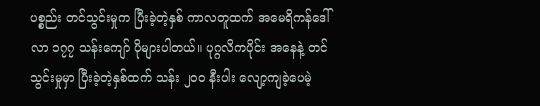ပစ္စည်း တင်သွင်းမှုက ပြီးခဲ့တဲ့နှစ် ကာလတူထက် အမေရိကန်ဒေါ်လာ ၁၇၇ သန်းကျော် ပိုများပါတယ်။ ပုဂ္ဂလိကပိုင်း အနေနဲ့ တင်သွင်းမှုမှာ ပြီးခဲ့တဲ့နှစ်ထက် သန်း ၂၀၀ နီးပါး လျော့ကျခဲ့ပေမဲ့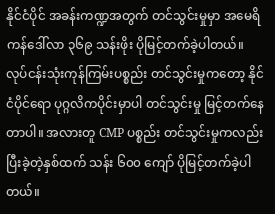နိုင်ငံပိုင် အခန်းကဏ္ဍအတွက် တင်သွင်းမှုမှာ အမေရိကန်ဒေါ်လာ ၃၆၉ သန်းဖိုး ပိုမြင့်တက်ခဲ့ပါတယ်။
လုပ်ငန်းသုံးကုန်ကြမ်းပစ္စည်း တင်သွင်းမှုကတော့ နိုင်ငံပိုင်ရော ပုဂ္ဂလိကပိုင်းမှာပါ တင်သွင်းမှု မြင့်တက်နေတာပါ။ အလားတူ CMP ပစ္စည်း တင်သွင်းမှုကလည်း ပြီးခဲ့တဲ့နှစ်ထက် သန်း ၆၀၀ ကျော် ပိုမြင့်တက်ခဲ့ပါတယ်။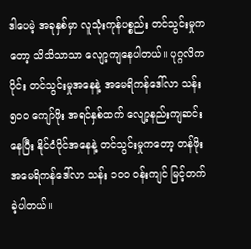ဒါပေမဲ့ အခုနှစ်မှာ လူသုံးကုန်ပစ္စည်း တင်သွင်းမှုကတော့ သိသိသာသာ လျော့ကျနေပါတယ်။ ပုဂ္ဂလိကပိုင်း တင်သွင်းမှုအနေနဲ့ အမေရိကန်ဒေါ်လာ သန်း ၅၀၀ ကျော်ဖိုး အရင်နှစ်ထက် လျော့နည်းကျဆင်းနေပြီး နိုင်ငံပိုင်အနေနဲ့ တင်သွင်းမှုကတော့ တန်ဖိုးအမေရိကန်ဒေါ်လာ သန်း ၁၀၀ ဝန်းကျင် မြင့်တက်ခဲ့ပါတယ်။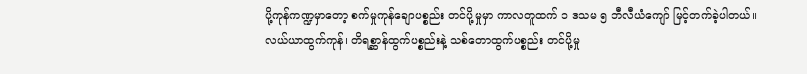ပို့ကုန်ကဏ္ဍမှာတော့ စက်မှုကုန်ချောပစ္စည်း တင်ပို့မှုမှာ ကာလတူထက် ၁ ဒသမ ၅ ဘီလီယံကျော် မြင့်တက်ခဲ့ပါတယ်။
လယ်ယာထွက်ကုန်၊ တိရစ္ဆာန်ထွက်ပစ္စည်းနဲ့ သစ်တောထွက်ပစ္စည်း တင်ပို့မှု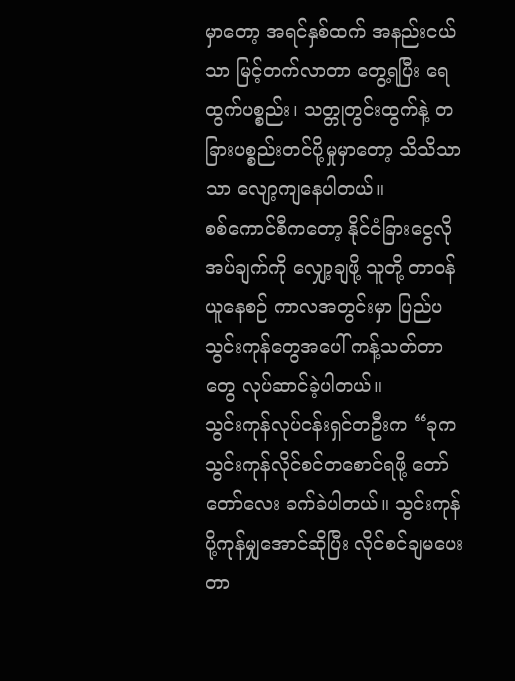မှာတော့ အရင်နှစ်ထက် အနည်းငယ်သာ မြင့်တက်လာတာ တွေ့ရပြီး ရေထွက်ပစ္စည်း၊ သတ္တုတွင်းထွက်နဲ့ တခြားပစ္စည်းတင်ပို့မှုမှာတော့ သိသိသာသာ လျော့ကျနေပါတယ်။
စစ်ကောင်စီကတော့ နိုင်ငံခြားငွေလိုအပ်ချက်ကို လျှော့ချဖို့ သူတို့ တာဝန်ယူနေစဉ် ကာလအတွင်းမှာ ပြည်ပသွင်းကုန်တွေအပေါ် ကန့်သတ်တာတွေ လုပ်ဆာင်ခဲ့ပါတယ်။
သွင်းကုန်လုပ်ငန်းရှင်တဦးက “ခုက သွင်းကုန်လိုင်စင်တစောင်ရဖို့ တော်တော်လေး ခက်ခဲပါတယ်။ သွင်းကုန် ပို့ကုန်မျှအောင်ဆိုပြီး လိုင်စင်ချမပေးတာ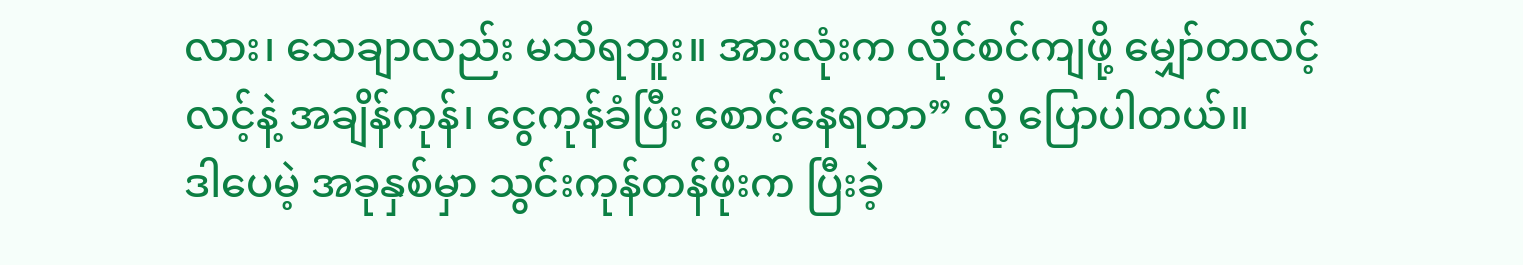လား၊ သေချာလည်း မသိရဘူး။ အားလုံးက လိုင်စင်ကျဖို့ မျှော်တလင့်လင့်နဲ့ အချိန်ကုန်၊ ငွေကုန်ခံပြီး စောင့်နေရတာ” လို့ ပြောပါတယ်။
ဒါပေမဲ့ အခုနှစ်မှာ သွင်းကုန်တန်ဖိုးက ပြီးခဲ့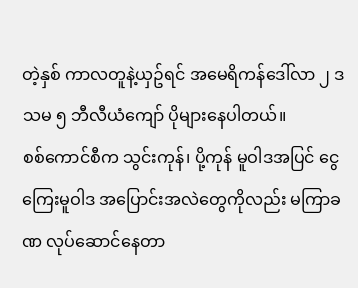တဲ့နှစ် ကာလတူနဲ့ယှဥ်ရင် အမေရိကန်ဒေါ်လာ ၂ ဒသမ ၅ ဘီလီယံကျော် ပိုများနေပါတယ်။
စစ်ကောင်စီက သွင်းကုန်၊ ပို့ကုန် မူဝါဒအပြင် ငွေကြေးမူဝါဒ အပြောင်းအလဲတွေကိုလည်း မကြာခဏ လုပ်ဆောင်နေတာ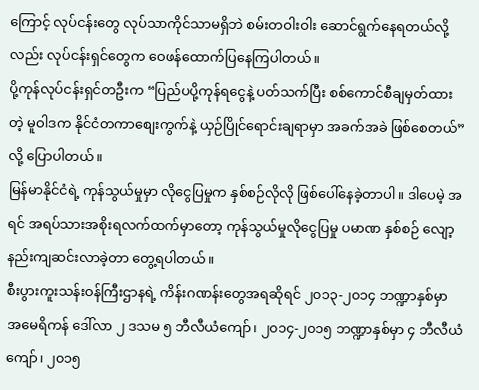ကြောင့် လုပ်ငန်းတွေ လုပ်သာကိုင်သာမရှိဘဲ စမ်းတဝါးဝါး ဆောင်ရွက်နေရတယ်လို့လည်း လုပ်ငန်းရှင်တွေက ဝေဖန်ထောက်ပြနေကြပါတယ်။
ပို့ကုန်လုပ်ငန်းရှင်တဦးက “ပြည်ပပို့ကုန်ရငွေနဲ့ ပတ်သက်ပြီး စစ်ကောင်စီချမှတ်ထားတဲ့ မူဝါဒက နိုင်ငံတကာစျေးကွက်နဲ့ ယှဉ်ပြိုင်ရောင်းချရာမှာ အခက်အခဲ ဖြစ်စေတယ်” လို့ ပြောပါတယ်။
မြန်မာနိုင်ငံရဲ့ ကုန်သွယ်မှုမှာ လိုငွေပြမှုက နှစ်စဉ်လိုလို ဖြစ်ပေါ်နေခဲ့တာပါ။ ဒါပေမဲ့ အရင် အရပ်သားအစိုးရလက်ထက်မှာတော့ ကုန်သွယ်မှုလိုငွေပြမှု ပမာဏ နှစ်စဉ် လျော့နည်းကျဆင်းလာခဲ့တာ တွေ့ရပါတယ်။
စီးပွားကူးသန်းဝန်ကြီးဌာနရဲ့ ကိန်းဂဏန်းတွေအရဆိုရင် ၂၀၁၃-၂၀၁၄ ဘဏ္ဍာနှစ်မှာ အမေရိကန် ဒေါ်လာ ၂ ဒသမ ၅ ဘီလီယံကျော်၊ ၂၀၁၄-၂၀၁၅ ဘဏ္ဍာနှစ်မှာ ၄ ဘီလီယံကျော်၊ ၂၀၁၅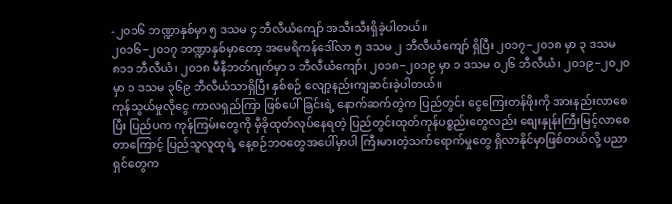-၂၀၁၆ ဘဏ္ဍာနှစ်မှာ ၅ ဒသမ ၄ ဘီလီယံကျော် အသီးသီးရှိခဲ့ပါတယ်။
၂၀၁၆−၂၀၁၇ ဘဏ္ဍာနှစ်မှာတော့ အမေရိကန်ဒေါ်လာ ၅ ဒသမ ၂ ဘီလီယံကျော် ရှိပြီး ၂၀၁၇−၂၀၁၈ မှာ ၃ ဒသမ ၈၁၁ ဘီလီယံ၊ ၂၀၁၈ မီနီဘတ်ဂျက်မှာ ၁ ဘီလီယံကျော်၊ ၂၀၁၈−၂၀၁၉ မှာ ၁ ဒသမ ၀၂၆ ဘီလီယံ၊ ၂၀၁၉−၂၀၂၀ မှာ ၁ ဒသမ ၃၆၉ ဘီလီယံသာရှိပြီး နှစ်စဉ် လျော့နည်းကျဆင်းခဲ့ပါတယ်။
ကုန်သွယ်မှုလိုငွေ ကာလရှည်ကြာ ဖြစ်ပေါ်ခြင်းရဲ့ နောက်ဆက်တွဲက ပြည်တွင်း ငွေကြေးတန်ဖိုးကို အားနည်းလာစေပြီး ပြည်ပက ကုန်ကြမ်းတွေကို မှီခိုထုတ်လုပ်နေရတဲ့ ပြည်တွင်းထုတ်ကုန်ပစ္စည်းတွေလည်း စျေးနှုန်းကြီးမြင့်လာစေတာကြောင့် ပြည်သူလူထုရဲ့ နေ့စဉ်ဘဝတွေအပေါ်မှာပါ ကြီးမားတဲ့သက်ရောက်မှုတွေ ရှိလာနိုင်မှာဖြစ်တယ်လို့ ပညာရှင်တွေက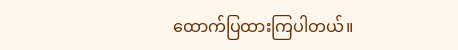ထောက်ပြထားကြပါတယ်။